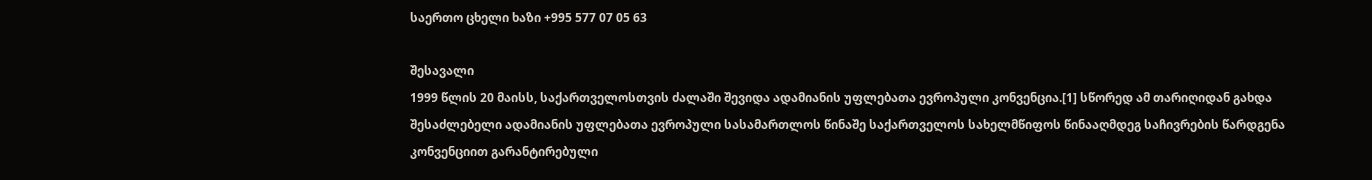საერთო ცხელი ხაზი +995 577 07 05 63

შესავალი
1999 წლის 20 მაისს, საქართველოსთვის ძალაში შევიდა ადამიანის უფლებათა ევროპული კონვენცია.[1] სწორედ ამ თარიღიდან გახდა შესაძლებელი ადამიანის უფლებათა ევროპული სასამართლოს წინაშე საქართველოს სახელმწიფოს წინააღმდეგ საჩივრების წარდგენა კონვენციით გარანტირებული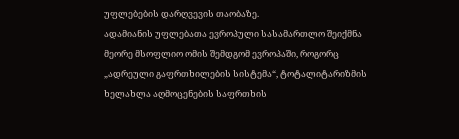უფლებების დარღვევის თაობაზე.
ადამიანის უფლებათა ევროპული სასამართლო შეიქმნა მეორე მსოფლიო ომის შემდგომ ევროპაში, როგორც „ადრეული გაფრთხილების სისტემა“, ტოტალიტარიზმის ხელახლა აღმოცენების საფრთხის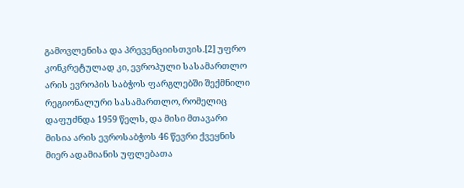გამოვლენისა და პრევენციისთვის.[2] უფრო კონკრეტულად კი, ევროპული სასამართლო არის ევროპის საბჭოს ფარგლებში შექმნილი რეგიონალური სასამართლო, რომელიც დაფუძნდა 1959 წელს, და მისი მთავარი მისია არის ევროსაბჭოს 46 წევრი ქვეყნის მიერ ადამიანის უფლებათა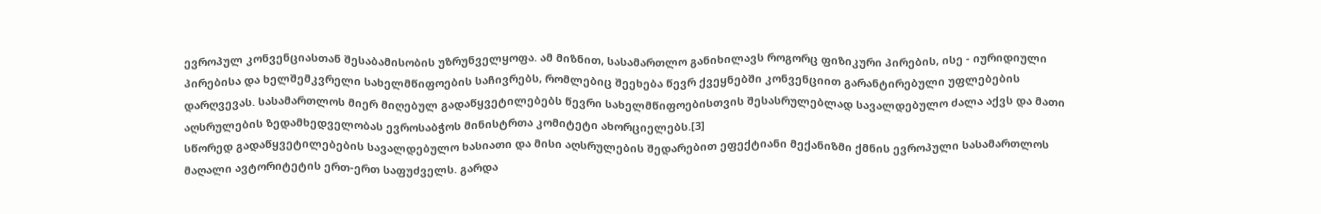ევროპულ კონვენციასთან შესაბამისობის უზრუნველყოფა. ამ მიზნით, სასამართლო განიხილავს როგორც ფიზიკური პირების, ისე - იურიდიული პირებისა და ხელშემკვრელი სახელმწიფოების საჩივრებს, რომლებიც შეეხება წევრ ქვეყნებში კონვენციით გარანტირებული უფლებების დარღვევას. სასამართლოს მიერ მიღებულ გადაწყვეტილებებს წევრი სახელმწიფოებისთვის შესასრულებლად სავალდებულო ძალა აქვს და მათი აღსრულების ზედამხედველობას ევროსაბჭოს მინისტრთა კომიტეტი ახორციელებს.[3]
სწორედ გადაწყვეტილებების სავალდებულო ხასიათი და მისი აღსრულების შედარებით ეფექტიანი მექანიზმი ქმნის ევროპული სასამართლოს მაღალი ავტორიტეტის ერთ-ერთ საფუძველს. გარდა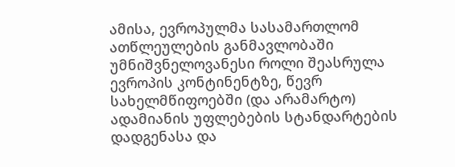ამისა, ევროპულმა სასამართლომ ათწლეულების განმავლობაში უმნიშვნელოვანესი როლი შეასრულა ევროპის კონტინენტზე, წევრ სახელმწიფოებში (და არამარტო) ადამიანის უფლებების სტანდარტების დადგენასა და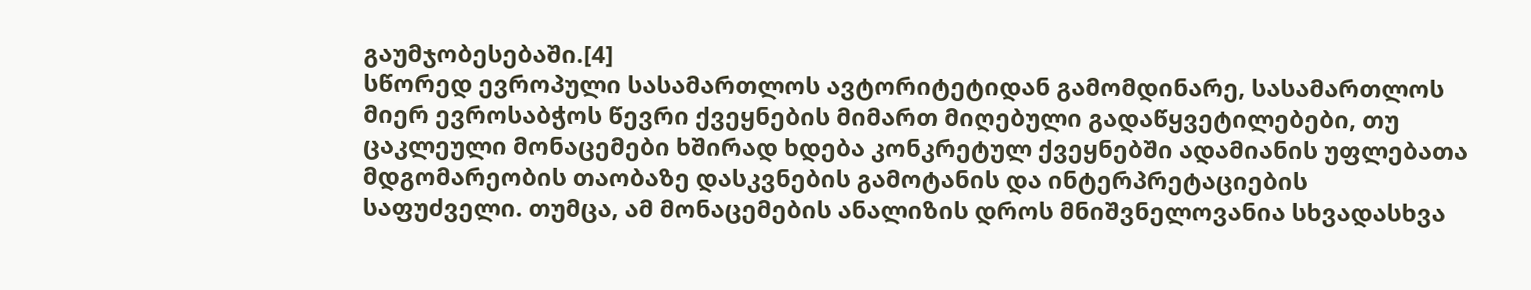გაუმჯობესებაში.[4]
სწორედ ევროპული სასამართლოს ავტორიტეტიდან გამომდინარე, სასამართლოს მიერ ევროსაბჭოს წევრი ქვეყნების მიმართ მიღებული გადაწყვეტილებები, თუ ცაკლეული მონაცემები ხშირად ხდება კონკრეტულ ქვეყნებში ადამიანის უფლებათა მდგომარეობის თაობაზე დასკვნების გამოტანის და ინტერპრეტაციების საფუძველი. თუმცა, ამ მონაცემების ანალიზის დროს მნიშვნელოვანია სხვადასხვა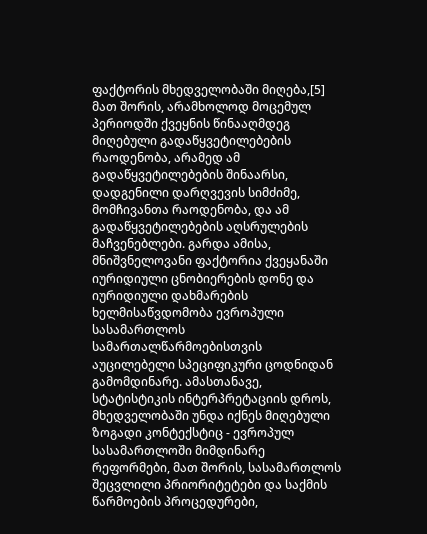ფაქტორის მხედველობაში მიღება,[5] მათ შორის, არამხოლოდ მოცემულ პერიოდში ქვეყნის წინააღმდეგ მიღებული გადაწყვეტილებების რაოდენობა, არამედ ამ გადაწყვეტილებების შინაარსი, დადგენილი დარღვევის სიმძიმე, მომჩივანთა რაოდენობა, და ამ გადაწყვეტილებების აღსრულების მაჩვენებლები. გარდა ამისა, მნიშვნელოვანი ფაქტორია ქვეყანაში იურიდიული ცნობიერების დონე და იურიდიული დახმარების ხელმისაწვდომობა ევროპული სასამართლოს სამართალწარმოებისთვის აუცილებელი სპეციფიკური ცოდნიდან გამომდინარე. ამასთანავე, სტატისტიკის ინტერპრეტაციის დროს, მხედველობაში უნდა იქნეს მიღებული ზოგადი კონტექსტიც - ევროპულ სასამართლოში მიმდინარე რეფორმები, მათ შორის, სასამართლოს შეცვლილი პრიორიტეტები და საქმის წარმოების პროცედურები,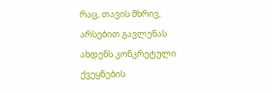რაც, თავის მხრივ, არსებით გავლენას ახდენს კონკრეტული ქვეყნების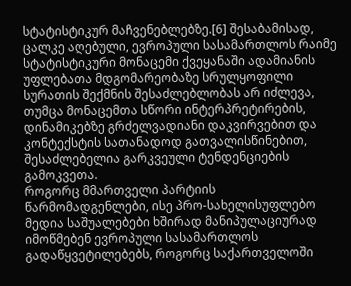სტატისტიკურ მაჩვენებლებზე.[6] შესაბამისად, ცალკე აღებული, ევროპული სასამართლოს რაიმე სტატისტიკური მონაცემი ქვეყანაში ადამიანის უფლებათა მდგომარეობაზე სრულყოფილი სურათის შექმნის შესაძლებლობას არ იძლევა, თუმცა მონაცემთა სწორი ინტერპრეტირების, დინამიკებზე გრძელვადიანი დაკვირვებით და კონტექსტის სათანადოდ გათვალისწინებით, შესაძლებელია გარკვეული ტენდენციების გამოკვეთა.
როგორც მმართველი პარტიის წარმომადგენლები, ისე პრო-სახელისუფლებო მედია საშუალებები ხშირად მანიპულაციურად იმოწმებენ ევროპული სასამართლოს გადაწყვეტილებებს, როგორც საქართველოში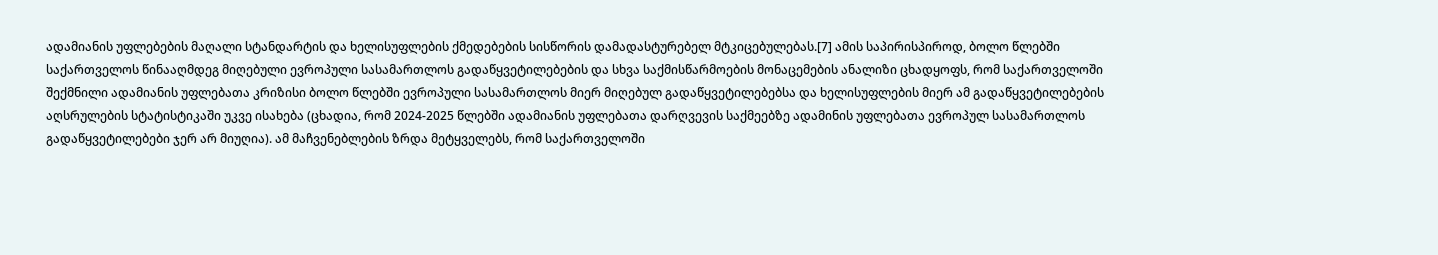ადამიანის უფლებების მაღალი სტანდარტის და ხელისუფლების ქმედებების სისწორის დამადასტურებელ მტკიცებულებას.[7] ამის საპირისპიროდ, ბოლო წლებში საქართველოს წინააღმდეგ მიღებული ევროპული სასამართლოს გადაწყვეტილებების და სხვა საქმისწარმოების მონაცემების ანალიზი ცხადყოფს, რომ საქართველოში შექმნილი ადამიანის უფლებათა კრიზისი ბოლო წლებში ევროპული სასამართლოს მიერ მიღებულ გადაწყვეტილებებსა და ხელისუფლების მიერ ამ გადაწყვეტილებების აღსრულების სტატისტიკაში უკვე ისახება (ცხადია, რომ 2024-2025 წლებში ადამიანის უფლებათა დარღვევის საქმეებზე ადამინის უფლებათა ევროპულ სასამართლოს გადაწყვეტილებები ჯერ არ მიუღია). ამ მაჩვენებლების ზრდა მეტყველებს, რომ საქართველოში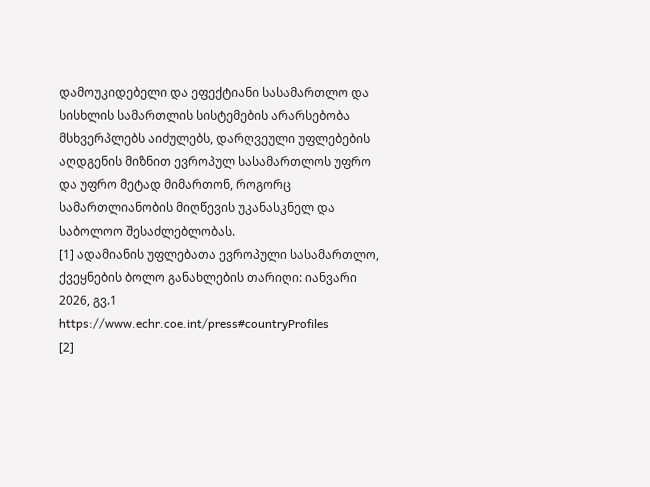დამოუკიდებელი და ეფექტიანი სასამართლო და სისხლის სამართლის სისტემების არარსებობა მსხვერპლებს აიძულებს, დარღვეული უფლებების აღდგენის მიზნით ევროპულ სასამართლოს უფრო და უფრო მეტად მიმართონ, როგორც სამართლიანობის მიღწევის უკანასკნელ და საბოლოო შესაძლებლობას.
[1] ადამიანის უფლებათა ევროპული სასამართლო, ქვეყნების ბოლო განახლების თარიღი: იანვარი 2026, გვ.1 https://www.echr.coe.int/press#countryProfiles
[2]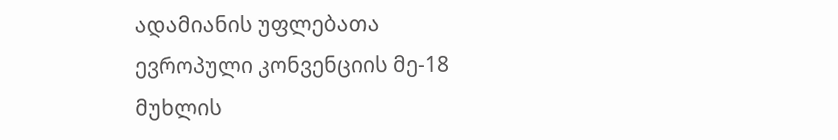ადამიანის უფლებათა ევროპული კონვენციის მე-18 მუხლის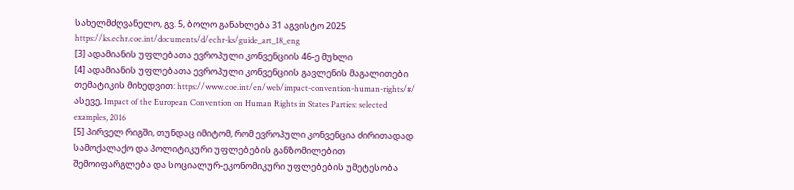სახელმძღვანელო, გვ. 5, ბოლო განახლება 31 აგვისტო 2025 https://ks.echr.coe.int/documents/d/echr-ks/guide_art_18_eng
[3] ადამიანის უფლებათა ევროპული კონვენციის 46-ე მუხლი
[4] ადამიანის უფლებათა ევროპული კონვენციის გავლენის მაგალითები თემატიკის მიხედვით: https://www.coe.int/en/web/impact-convention-human-rights/#/ ასევე, Impact of the European Convention on Human Rights in States Parties: selected examples, 2016
[5] პირველ რიგში, თუნდაც იმიტომ, რომ ევროპული კონვენცია ძირითადად სამოქალაქო და პოლიტიკური უფლებების განზომილებით შემოიფარგლება და სოციალურ-ეკონომიკური უფლებების უმეტესობა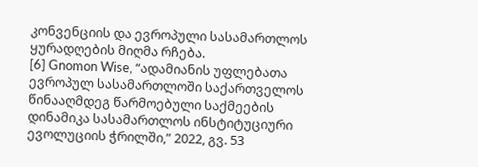კონვენციის და ევროპული სასამართლოს ყურადღების მიღმა რჩება.
[6] Gnomon Wise, “ადამიანის უფლებათა ევროპულ სასამართლოში საქართველოს წინააღმდეგ წარმოებული საქმეების დინამიკა სასამართლოს ინსტიტუციური ევოლუციის ჭრილში,” 2022, გვ. 53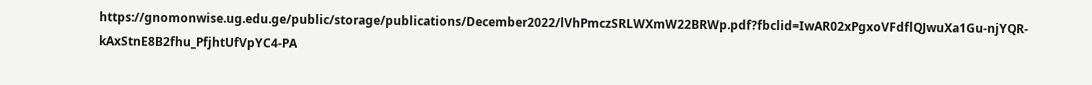https://gnomonwise.ug.edu.ge/public/storage/publications/December2022/lVhPmczSRLWXmW22BRWp.pdf?fbclid=IwAR02xPgxoVFdflQJwuXa1Gu-njYQR-kAxStnE8B2fhu_PfjhtUfVpYC4-PA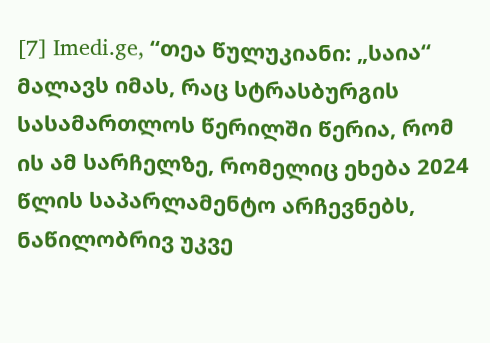[7] Imedi.ge, “თეა წულუკიანი: „საია“ მალავს იმას, რაც სტრასბურგის სასამართლოს წერილში წერია, რომ ის ამ სარჩელზე, რომელიც ეხება 2024 წლის საპარლამენტო არჩევნებს, ნაწილობრივ უკვე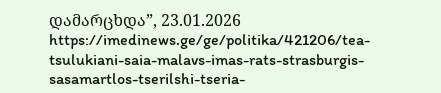დამარცხდა”, 23.01.2026 https://imedinews.ge/ge/politika/421206/tea-tsulukiani-saia-malavs-imas-rats-strasburgis-sasamartlos-tserilshi-tseria-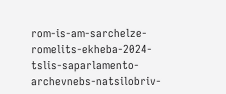rom-is-am-sarchelze-romelits-ekheba-2024-tslis-saparlamento-archevnebs-natsilobriv-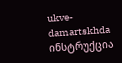ukve-damartskhda
ინსტრუქცია